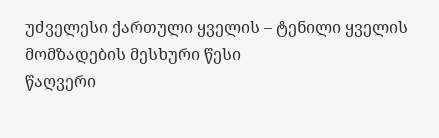უძველესი ქართული ყველის – ტენილი ყველის მომზადების მესხური წესი
წაღვერი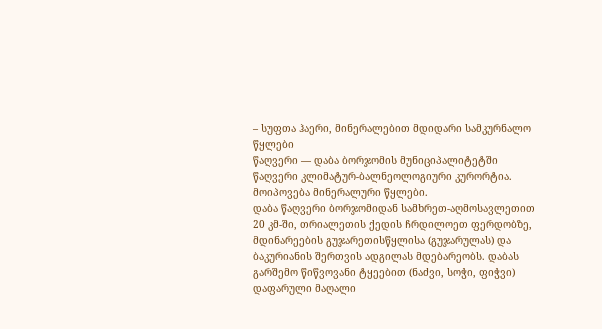– სუფთა ჰაერი, მინერალებით მდიდარი სამკურნალო წყლები
წაღვერი — დაბა ბორჯომის მუნიციპალიტეტში
წაღვერი კლიმატურ-ბალნეოლოგიური კურორტია. მოიპოვება მინერალური წყლები.
დაბა წაღვერი ბორჯომიდან სამხრეთ-აღმოსავლეთით 20 კმ-ში, თრიალეთის ქედის ჩრდილოეთ ფერდობზე,
მდინარეების გუჯარეთისწყლისა (გუჯარულას) და ბაკურიანის შერთვის ადგილას მდებარეობს. დაბას გარშემო წიწვოვანი ტყეებით (ნაძვი, სოჭი, ფიჭვი) დაფარული მაღალი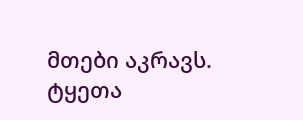მთები აკრავს. ტყეთა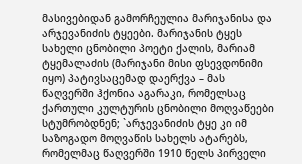მასივებიდან გამორჩეულია მარიჯანისა და არჯევანიძის ტყეები. მარიჯანის ტყეს სახელი ცნობილი პოეტი ქალის, მარიამ ტყემალაძის (მარიჯანი მისი ფსევდონიმი იყო) პატივსაცემად დაერქვა – მას წაღვერში ჰქონია აგარაკი, რომელსაც ქართული კულტურის ცნობილი მოღვაწეები სტუმრობდნენ; `არჯევანიძის ტყე კი იმ საზოგადო მოღვაწის სახელს ატარებს, რომელმაც წაღვერში 1910 წელს პირველი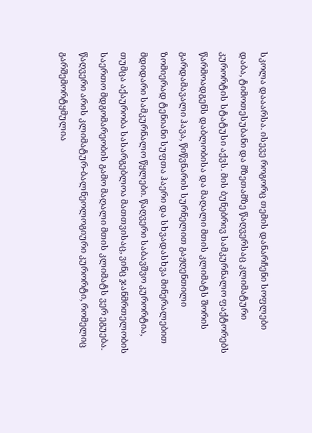სკოლა დააარსა. ისევე როგორც თემის დანარჩენი სოფლები დაბა, ტიმოთესუბანი და მზეთამზე წაღვერსაც კლიმატური კურორტის სტატუსი აქვს. მის ბუნებრივ სამკურნალო ფაქტორებს წარმოადგენს დაბლობისა და მაღალი მთის კლიმატს შორის გარდამავალი ჰავა, წიწვნარის სურნელით გაჟღენთილი ზომიერად ტენიანი სუფთა ჰაერი და სხვადასხვა მინერალებით მდიდარი სამკურნალო წყლები. წაღვერი საბავშვო კურორტია, თუმცა აქაურობა სასარგებლოა მათთვისაც, ვინც ჯანმრთელობის საერთო მდგომარეობის გამო მაღალი მთის კლიმატს ვერ ეგუება.
წაღვერი არის კლიმატურ-ბალნეოლოგიური კურორტი, რომელიც გარშემორტყმულია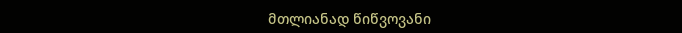მთლიანად წიწვოვანი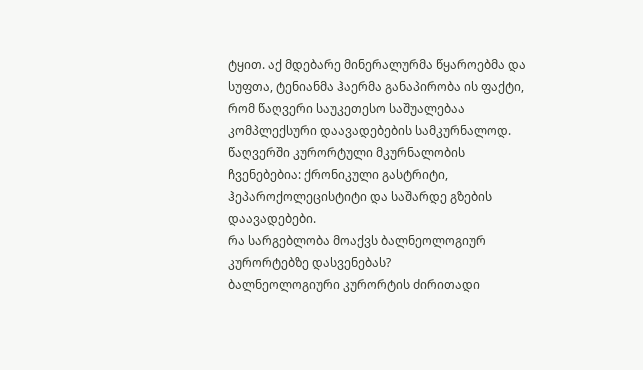ტყით. აქ მდებარე მინერალურმა წყაროებმა და სუფთა, ტენიანმა ჰაერმა განაპირობა ის ფაქტი, რომ წაღვერი საუკეთესო საშუალებაა კომპლექსური დაავადებების სამკურნალოდ.
წაღვერში კურორტული მკურნალობის ჩვენებებია: ქრონიკული გასტრიტი, ჰეპაროქოლეცისტიტი და საშარდე გზების დაავადებები.
რა სარგებლობა მოაქვს ბალნეოლოგიურ კურორტებზე დასვენებას?
ბალნეოლოგიური კურორტის ძირითადი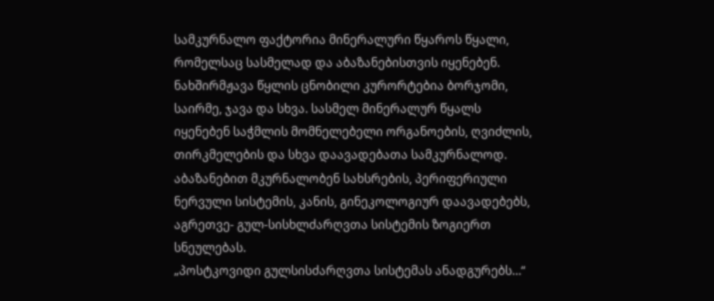სამკურნალო ფაქტორია მინერალური წყაროს წყალი, რომელსაც სასმელად და აბაზანებისთვის იყენებენ. ნახშირმჟავა წყლის ცნობილი კურორტებია ბორჯომი, საირმე, ჯავა და სხვა. სასმელ მინერალურ წყალს იყენებენ საჭმლის მომნელებელი ორგანოების, ღვიძლის, თირკმელების და სხვა დაავადებათა სამკურნალოდ. აბაზანებით მკურნალობენ სახსრების, პერიფერიული ნერვული სისტემის, კანის, გინეკოლოგიურ დაავადებებს, აგრეთვე- გულ-სისხლძარღვთა სისტემის ზოგიერთ სნეულებას.
„პოსტკოვიდი გულსისძარღვთა სისტემას ანადგურებს…“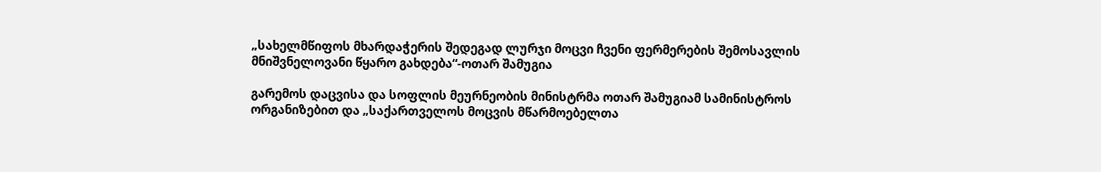„სახელმწიფოს მხარდაჭერის შედეგად ლურჯი მოცვი ჩვენი ფერმერების შემოსავლის მნიშვნელოვანი წყარო გახდება“-ოთარ შამუგია

გარემოს დაცვისა და სოფლის მეურნეობის მინისტრმა ოთარ შამუგიამ სამინისტროს ორგანიზებით და „საქართველოს მოცვის მწარმოებელთა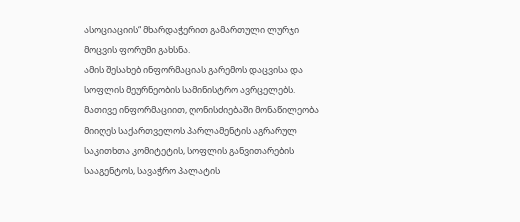ასოციაციის“ მხარდაჭერით გამართული ლურჯი მოცვის ფორუმი გახსნა.
ამის შესახებ ინფორმაციას გარემოს დაცვისა და სოფლის მეურნეობის სამინისტრო ავრცელებს.
მათივე ინფორმაციით, ღონისძიებაში მონაწილეობა მიიღეს საქართველოს პარლამენტის აგრარულ საკითხთა კომიტეტის, სოფლის განვითარების სააგენტოს, სავაჭრო პალატის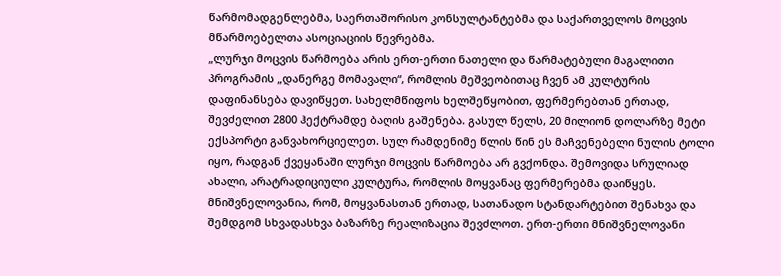წარმომადგენლებმა, საერთაშორისო კონსულტანტებმა და საქართველოს მოცვის მწარმოებელთა ასოციაციის წევრებმა.
„ლურჯი მოცვის წარმოება არის ერთ-ერთი ნათელი და წარმატებული მაგალითი პროგრამის „დანერგე მომავალი“, რომლის მეშვეობითაც ჩვენ ამ კულტურის დაფინანსება დავიწყეთ. სახელმწიფოს ხელშეწყობით, ფერმერებთან ერთად, შევძელით 2800 ჰექტრამდე ბაღის გაშენება. გასულ წელს, 20 მილიონ დოლარზე მეტი ექსპორტი განვახორციელეთ. სულ რამდენიმე წლის წინ ეს მაჩვენებელი ნულის ტოლი იყო, რადგან ქვეყანაში ლურჯი მოცვის წარმოება არ გვქონდა. შემოვიდა სრულიად ახალი, არატრადიციული კულტურა, რომლის მოყვანაც ფერმერებმა დაიწყეს. მნიშვნელოვანია, რომ, მოყვანასთან ერთად, სათანადო სტანდარტებით შენახვა და შემდგომ სხვადასხვა ბაზარზე რეალიზაცია შევძლოთ. ერთ-ერთი მნიშვნელოვანი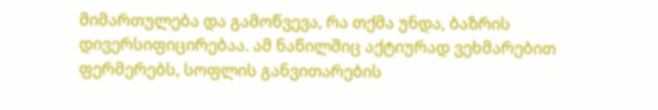მიმართულება და გამოწვევა, რა თქმა უნდა, ბაზრის დივერსიფიცირებაა. ამ ნაწილშიც აქტიურად ვეხმარებით ფერმერებს, სოფლის განვითარების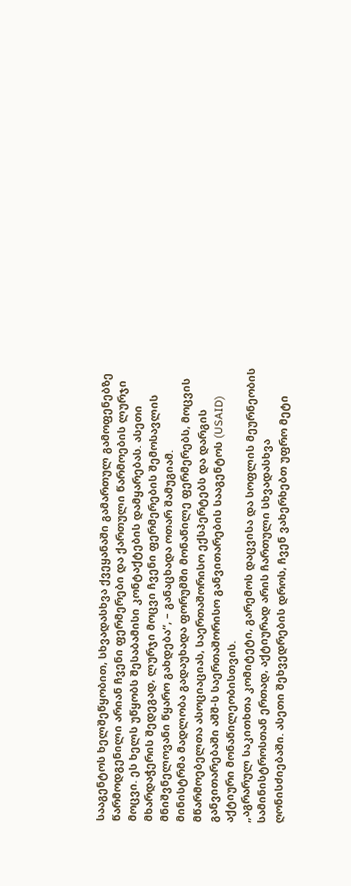სააგენტოს ხელშეწყობით, სხვადასხვა ქვეყანაში გამართულ გამოფენებზე წარმოდგენილი არიან ჩვენი ფერმერები და ქართული წარმოების ლურჯი მოცვი. ეს ხელს უწყობს შესაბამისი კონტაქტების დამყარებას. ასეთი მხარდაჭერის შედეგად, ლურჯი მოცვი ჩვენი ფერმერების შემოსავლის მნიშვნელოვანი წყარო გახდება“, – განაცხადა ოთარ შამუგიამ.
მინისტრმა მადლობა გადაუხადა ფორუმში მონაწილე ფერმერებს, მოცვის მწარმოებელთა ასოციაციას, საერთაშორისო ექსპერტებს და დარგის განვითარებაში აშშ-ს საერთაშორისო განვითარების სააგენტოს (USAID) აქტიური მონაწილეობისთვის.
„აგრარულ საკითხთა კომიტეტი, გარემოს დაცვისა და სოფლის მეურნეობის სამინისტროსთან ერთად, აქტიურად არის ჩართული სხვადასხვა ღონისძიებაში. ასეთი შეხვედრების დროს, ჩვენ ვახერხებთ უფრო მეტი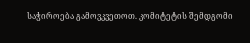საჭიროება გამოვკვეთოთ. კომიტეტის შემდგომი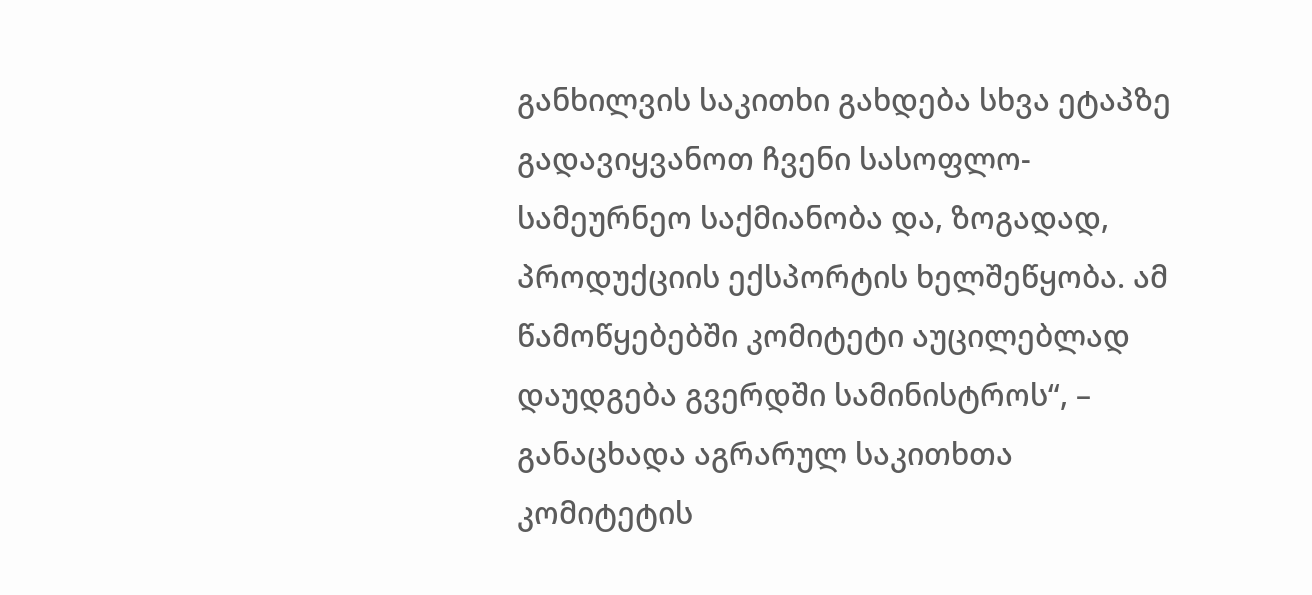განხილვის საკითხი გახდება სხვა ეტაპზე გადავიყვანოთ ჩვენი სასოფლო-სამეურნეო საქმიანობა და, ზოგადად, პროდუქციის ექსპორტის ხელშეწყობა. ამ წამოწყებებში კომიტეტი აუცილებლად დაუდგება გვერდში სამინისტროს“, – განაცხადა აგრარულ საკითხთა კომიტეტის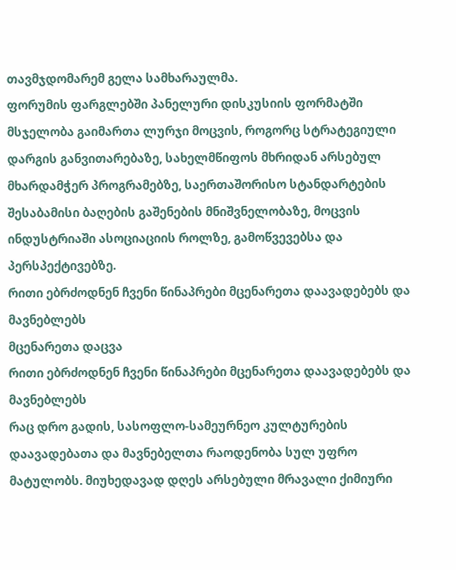თავმჯდომარემ გელა სამხარაულმა.
ფორუმის ფარგლებში პანელური დისკუსიის ფორმატში მსჯელობა გაიმართა ლურჯი მოცვის, როგორც სტრატეგიული დარგის განვითარებაზე, სახელმწიფოს მხრიდან არსებულ მხარდამჭერ პროგრამებზე, საერთაშორისო სტანდარტების შესაბამისი ბაღების გაშენების მნიშვნელობაზე, მოცვის ინდუსტრიაში ასოციაციის როლზე, გამოწვევებსა და პერსპექტივებზე.
რითი ებრძოდნენ ჩვენი წინაპრები მცენარეთა დაავადებებს და მავნებლებს
მცენარეთა დაცვა
რითი ებრძოდნენ ჩვენი წინაპრები მცენარეთა დაავადებებს და მავნებლებს
რაც დრო გადის, სასოფლო-სამეურნეო კულტურების დაავადებათა და მავნებელთა რაოდენობა სულ უფრო მატულობს. მიუხედავად დღეს არსებული მრავალი ქიმიური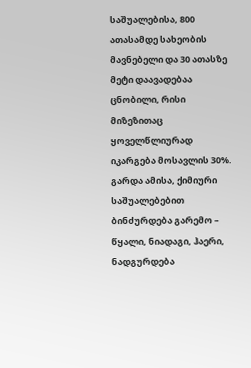საშუალებისა, 800 ათასამდე სახეობის მავნებელი და 30 ათასზე მეტი დაავადებაა ცნობილი, რისი მიზეზითაც ყოველწლიურად იკარგება მოსავლის 30%. გარდა ამისა, ქიმიური საშუალებებით ბინძურდება გარემო – წყალი, ნიადაგი, ჰაერი, ნადგურდება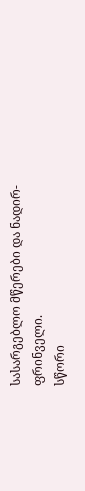სასარგებლო მწერები და ნადირ-ფრინველი.
სწორი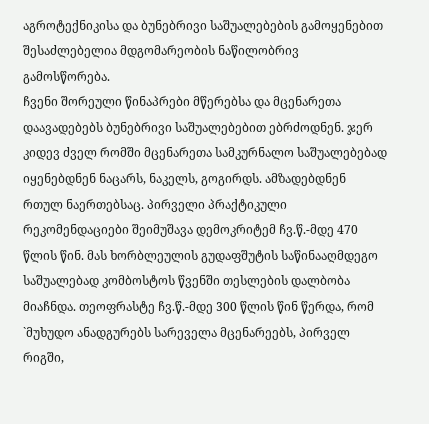აგროტექნიკისა და ბუნებრივი საშუალებების გამოყენებით შესაძლებელია მდგომარეობის ნაწილობრივ გამოსწორება.
ჩვენი შორეული წინაპრები მწერებსა და მცენარეთა დაავადებებს ბუნებრივი საშუალებებით ებრძოდნენ. ჯერ კიდევ ძველ რომში მცენარეთა სამკურნალო საშუალებებად იყენებდნენ ნაცარს, ნაკელს, გოგირდს. ამზადებდნენ რთულ ნაერთებსაც. პირველი პრაქტიკული რეკომენდაციები შეიმუშავა დემოკრიტემ ჩვ.წ.-მდე 470 წლის წინ. მას ხორბლეულის გუდაფშუტის საწინააღმდეგო საშუალებად კომბოსტოს წვენში თესლების დალბობა მიაჩნდა. თეოფრასტე ჩვ.წ.-მდე 300 წლის წინ წერდა, რომ `მუხუდო ანადგურებს სარეველა მცენარეებს, პირველ რიგში,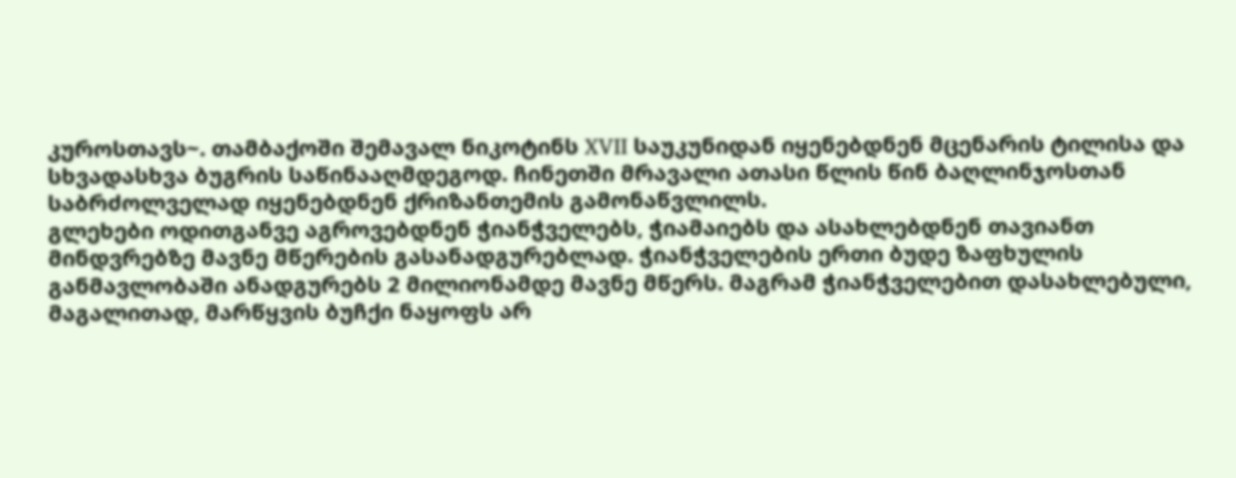კუროსთავს~. თამბაქოში შემავალ ნიკოტინს XVII საუკუნიდან იყენებდნენ მცენარის ტილისა და სხვადასხვა ბუგრის საწინააღმდეგოდ. ჩინეთში მრავალი ათასი წლის წინ ბაღლინჯოსთან საბრძოლველად იყენებდნენ ქრიზანთემის გამონაწვლილს.
გლეხები ოდითგანვე აგროვებდნენ ჭიანჭველებს, ჭიამაიებს და ასახლებდნენ თავიანთ მინდვრებზე მავნე მწერების გასანადგურებლად. ჭიანჭველების ერთი ბუდე ზაფხულის განმავლობაში ანადგურებს 2 მილიონამდე მავნე მწერს. მაგრამ ჭიანჭველებით დასახლებული, მაგალითად, მარწყვის ბუჩქი ნაყოფს არ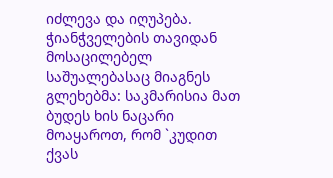იძლევა და იღუპება. ჭიანჭველების თავიდან მოსაცილებელ საშუალებასაც მიაგნეს გლეხებმა: საკმარისია მათ ბუდეს ხის ნაცარი მოაყაროთ, რომ `კუდით ქვას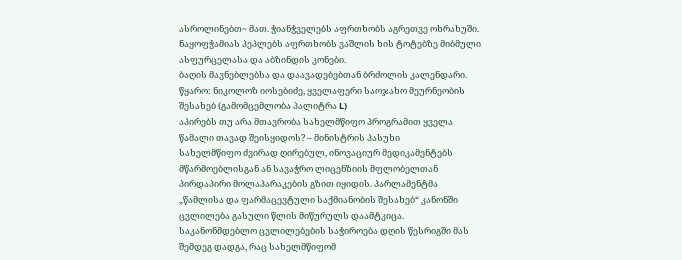ასროლინებთ~ მათ. ჭიანჭველებს აფრთხობს აგრეთვე ოხრახუში. ნაყოფჭამიას პეპლებს აფრთხობს ვაშლის ხის ტოტებზე მიბმული ასფურცელასა და აბზინდის კონები.
ბაღის მავნებლებსა და დაავადებებთან ბრძოლის კალენდარი.
წყარო: ნიკოლოზ იოსებიძე, ყველაფერი საოჯახო მეურნეობის შესახებ (გამომცემლობა პალიტრა L)
აპირებს თუ არა მთავრობა სახელმწიფო პროგრამით ყველა წამალი თავად შეისყიდოს? – მინისტრის პასუხი
სახელმწიფო ძვირად ღირებულ, ინოვაციურ მედიკამენტებს მწარმოებლისგან ან სავაჭრო ლიცენზიის მფლობელთან პირდაპირი მოლაპარაკების გზით იყიდის. პარლამენტმა „წამლისა და ფარმაცევტული საქმიანობის შესახებ“ კანონში ცვლილება გასული წლის მიწურულს დაამტკიცა. საკანონმდებლო ცვლილებების საჭიროება დღის წესრიგში მას შემდეგ დადგა, რაც სახელმწიფომ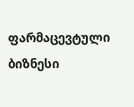ფარმაცევტული ბიზნესი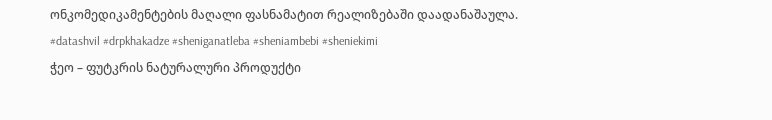ონკომედიკამენტების მაღალი ფასნამატით რეალიზებაში დაადანაშაულა.
#datashvil #drpkhakadze #sheniganatleba #sheniambebi #sheniekimi
ჭეო – ფუტკრის ნატურალური პროდუქტი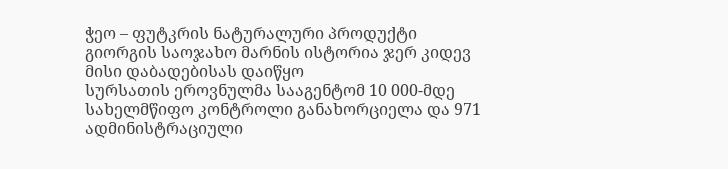ჭეო – ფუტკრის ნატურალური პროდუქტი
გიორგის საოჯახო მარნის ისტორია ჯერ კიდევ მისი დაბადებისას დაიწყო
სურსათის ეროვნულმა სააგენტომ 10 000-მდე სახელმწიფო კონტროლი განახორციელა და 971 ადმინისტრაციული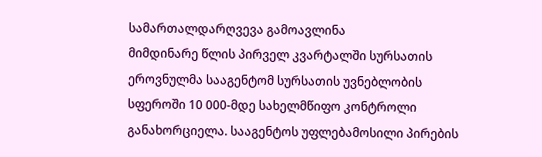სამართალდარღვევა გამოავლინა
მიმდინარე წლის პირველ კვარტალში სურსათის ეროვნულმა სააგენტომ სურსათის უვნებლობის სფეროში 10 000-მდე სახელმწიფო კონტროლი განახორციელა. სააგენტოს უფლებამოსილი პირების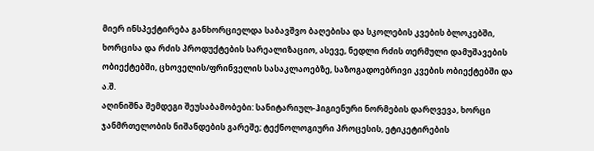მიერ ინსპექტირება განხორციელდა საბავშვო ბაღებისა და სკოლების კვების ბლოკებში, ხორცისა და რძის პროდუქტების სარეალიზაციო, ასევე, ნედლი რძის თერმული დამუშავების ობიექტებში, ცხოველის/ფრინველის სასაკლაოებზე, საზოგადოებრივი კვების ობიექტებში და ა.შ.
აღინიშნა შემდეგი შეუსაბამობები: სანიტარიულ-ჰიგიენური ნორმების დარღვევა, ხორცი ჯანმრთელობის ნიშანდების გარეშე; ტექნოლოგიური პროცესის, ეტიკეტირების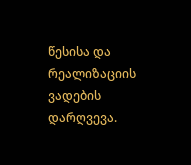წესისა და რეალიზაციის ვადების დარღვევა.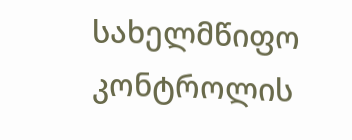სახელმწიფო კონტროლის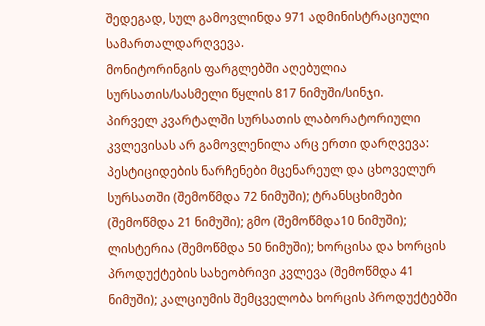შედეგად, სულ გამოვლინდა 971 ადმინისტრაციული სამართალდარღვევა.
მონიტორინგის ფარგლებში აღებულია სურსათის/სასმელი წყლის 817 ნიმუში/სინჯი.
პირველ კვარტალში სურსათის ლაბორატორიული კვლევისას არ გამოვლენილა არც ერთი დარღვევა: პესტიციდების ნარჩენები მცენარეულ და ცხოველურ სურსათში (შემოწმდა 72 ნიმუში); ტრანსცხიმები (შემოწმდა 21 ნიმუში); გმო (შემოწმდა10 ნიმუში); ლისტერია (შემოწმდა 50 ნიმუში); ხორცისა და ხორცის პროდუქტების სახეობრივი კვლევა (შემოწმდა 41 ნიმუში); კალციუმის შემცველობა ხორცის პროდუქტებში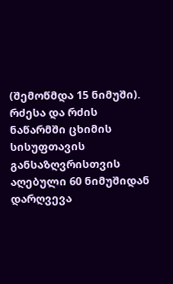(შემოწმდა 15 ნიმუში).
რძესა და რძის ნაწარმში ცხიმის სისუფთავის განსაზღვრისთვის აღებული 60 ნიმუშიდან დარღვევა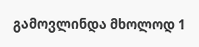გამოვლინდა მხოლოდ 1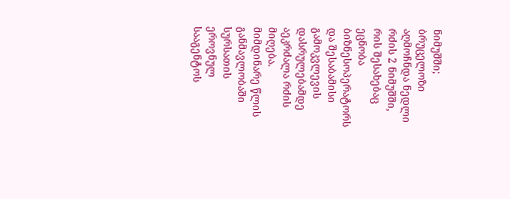ნიმუშში; ბრუცელოზი აღმოჩნდა ნედლი რძის 2 ნიმუშში, რის შესახებაც ეცნობა ბიზნესოპერატორს და შესაბამისი გამოკვლევის დასრულებამდე აეკრძალა რძის მიღება.
მიმდინარე წლის განმავლობაში სურსათის ეროვნულ სააგენტოს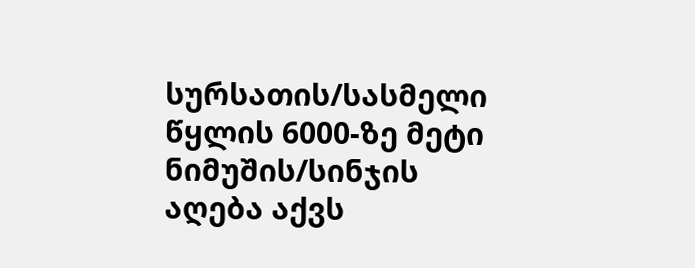სურსათის/სასმელი წყლის 6000-ზე მეტი ნიმუშის/სინჯის აღება აქვს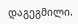დაგეგმილი.